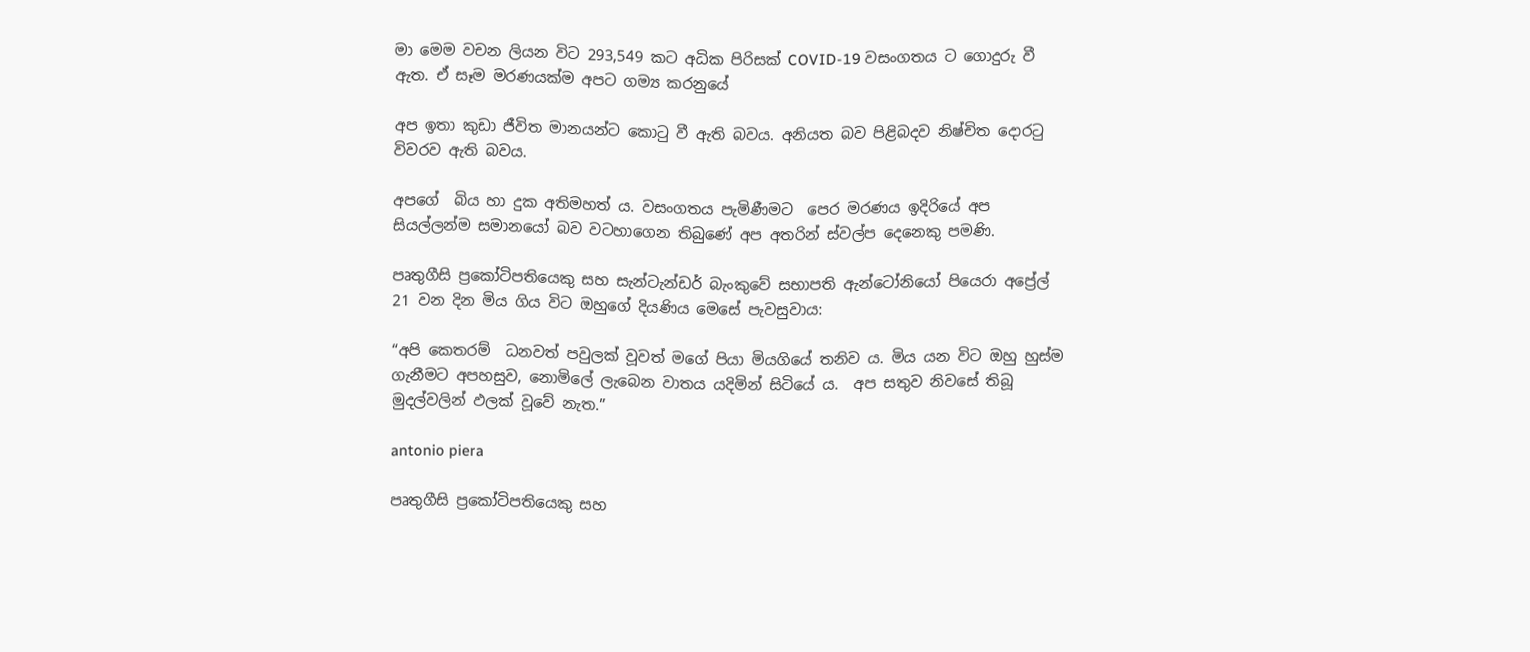මා මෙම වචන ලියන විට 293,549 කට අධික පිරිසක් COVID-19 වසංගතය ට ගොදුරු වී ඇත. ඒ සෑම මරණයක්ම අපට ගම්‍ය කරනුයේ

අප ඉතා කුඩා ජීවිත මානයන්ට කොටු වී ඇති බවය. අනියත බව පිළිබදව නිෂ්චිත දොරටු විවරව ඇති බවය.

අපගේ  බිය හා දුක අතිමහත් ය. වසංගතය පැමිණීමට  පෙර මරණය ඉදිරියේ අප සියල්ලන්ම සමානයෝ බව වටහාගෙන තිබුණේ අප අතරින් ස්වල්ප දෙනෙකු පමණි.

පෘතුගීසි ප්‍රකෝටිපතියෙකු සහ සැන්ටැන්ඩර් බැංකුවේ සභාපති ඇන්ටෝනියෝ පියෙරා අප්‍රේල් 21 වන දින මිය ගිය විට ඔහුගේ දියණිය මෙසේ පැවසුවාය:

“අපි කෙතරම්  ධනවත් පවුලක් වූවත් මගේ පියා මියගියේ තනිව ය. මිය යන විට ඔහු හුස්ම ගැනීමට අපහසුව, නොමිලේ ලැබෙන වාතය යදිමින් සිටියේ ය.  අප සතුව නිවසේ තිබූ මුදල්වලින් ඵලක් වූවේ නැත.”

antonio piera

පෘතුගීසි ප්‍රකෝටිපතියෙකු සහ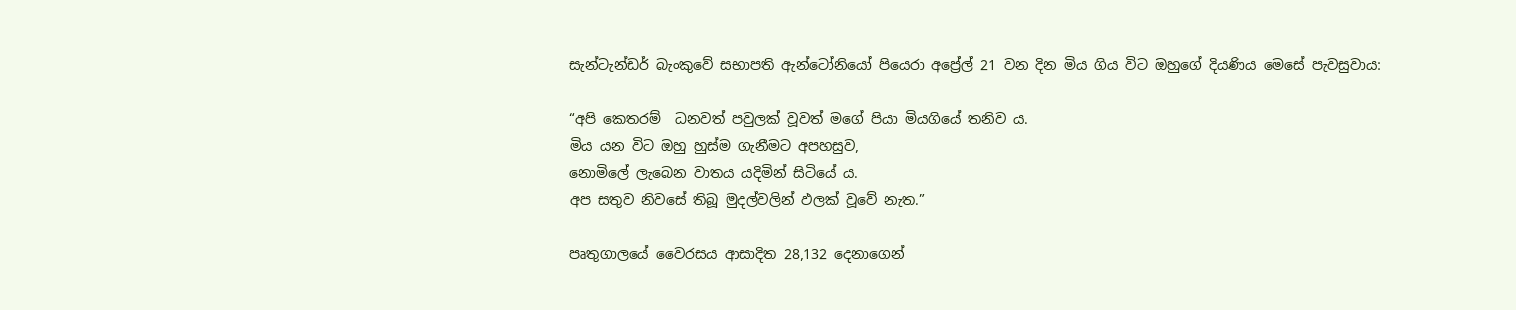සැන්ටැන්ඩර් බැංකුවේ සභාපති ඇන්ටෝනියෝ පියෙරා අප්‍රේල් 21 වන දින මිය ගිය විට ඔහුගේ දියණිය මෙසේ පැවසුවාය:

“අපි කෙතරම්  ධනවත් පවුලක් වූවත් මගේ පියා මියගියේ තනිව ය.
මිය යන විට ඔහු හුස්ම ගැනීමට අපහසුව,
නොමිලේ ලැබෙන වාතය යදිමින් සිටියේ ය.
අප සතුව නිවසේ තිබූ මුදල්වලින් ඵලක් වූවේ නැත.”

පෘතුගාලයේ වෛරසය ආසාදිත 28,132 දෙනාගෙන්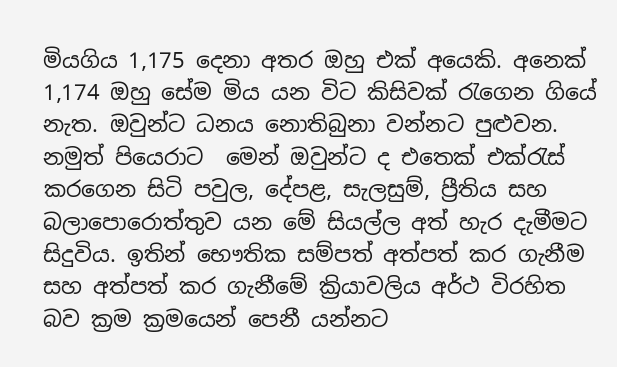මියගිය 1,175 දෙනා අතර ඔහු එක් අයෙකි. අනෙක් 1,174 ඔහු සේම මිය යන විට කිසිවක් රැගෙන ගියේ නැත. ඔවුන්ට ධනය නොතිබුනා වන්නට පුළුවන. නමුත් පියෙරාට  මෙන් ඔවුන්ට ද එතෙක් එක්රැස් කරගෙන සිටි පවුල, දේපළ, සැලසුම්, ප්‍රීතිය සහ බලාපොරොත්තුව යන මේ සියල්ල අත් හැර දැමීමට සිදුවිය. ඉතින් භෞතික සම්පත් අත්පත් කර ගැනීම සහ අත්පත් කර ගැනීමේ ක්‍රියාවලිය අර්ථ විරහිත බව ක්‍රම ක්‍රමයෙන් පෙනී යන්නට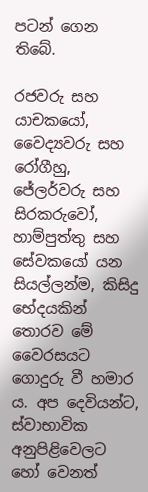පටන් ගෙන තිබේ.

රජවරු සහ යාචකයෝ, වෛද්‍යවරු සහ රෝගීහු, ජේලර්වරු සහ සිරකරුවෝ, හාම්පුත්තු සහ සේවකයෝ යන සියල්ලන්ම, කිසිදු භේදයකින් තොරව මේ වෛරසයට ගොදුරු වී හමාර ය. අප දෙවියන්ට, ස්වාභාවික අනුපිළිවෙලට හෝ වෙනත්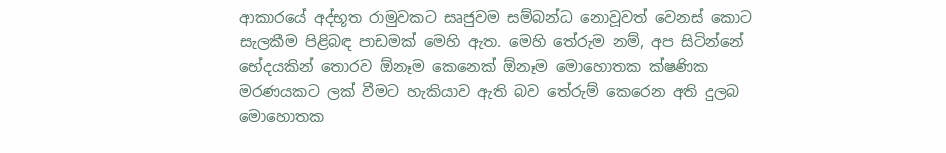ආකාරයේ අද්භූත රාමුවකට සෘජුවම සම්බන්ධ නොවූවත් වෙනස් කොට සැලකීම පිළිබඳ පාඩමක් මෙහි ඇත. මෙහි තේරුම නම්, අප සිටින්නේ භේදයකින් තොරව ඕනෑම කෙනෙක් ඕනෑම මොහොතක ක්ෂණික මරණයකට ලක් වීමට හැකියාව ඇති බව තේරුම් කෙරෙන අති දුලබ මොහොතක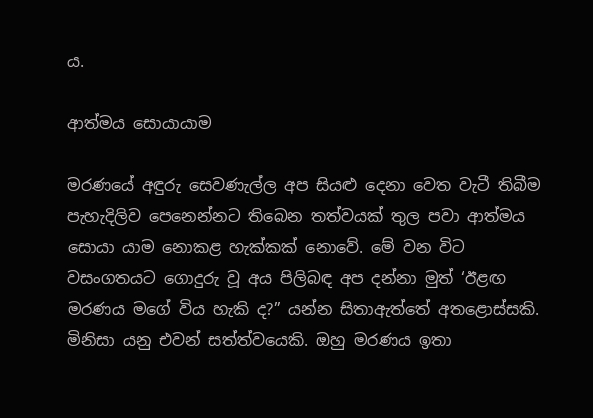ය.

ආත්මය සොයායාම

මරණයේ අඳුරු සෙවණැල්ල අප සියළු දෙනා වෙත වැටී තිබීම පැහැදිලිව පෙනෙන්නට තිබෙන තත්වයක් තුල පවා ආත්මය සොයා යාම නොකළ හැක්කක් නොවේ. මේ වන විට වසංගතයට ගොදුරු වූ අය පිලිබඳ අප දන්නා මුත් ‘ඊළඟ මරණය මගේ විය හැකි ද?” යන්න සිතාඇත්තේ අතළොස්සකි. මිනිසා යනු එවන් සත්ත්වයෙකි. ඔහු මරණය ඉතා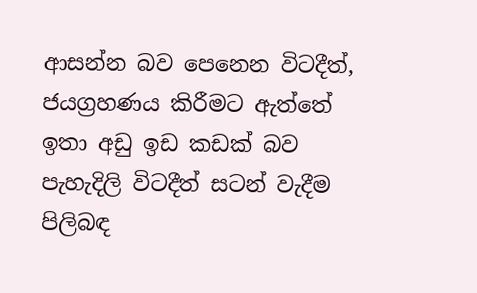ආසන්න බව පෙනෙන විටදීත්, ජයග්‍රහණය කිරීමට ඇත්තේ ඉතා අඩු ඉඩ කඩක් බව පැහැදිලි විටදීත් සටන් වැදීම පිලිබඳ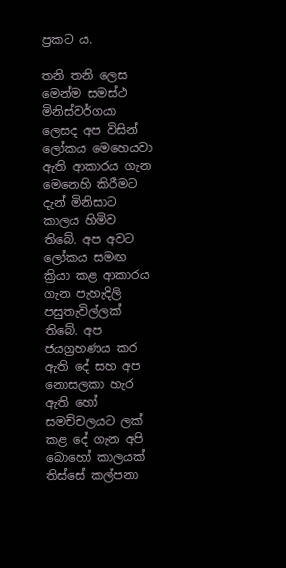ප්‍රකට ය.

තනි තනි ලෙස මෙන්ම සමස්ථ මිනිස්වර්ගයා ලෙසද අප විසින් ලෝකය මෙහෙයවා ඇති ආකාරය ගැන මෙනෙහි කිරීමට  දැන් මිනිසාට කාලය හිමිව තිබේ. අප අවට ලෝකය සමඟ ක්‍රියා කළ ආකාරය ගැන පැහැදිලි පසුතැවිල්ලක් තිබේ. අප ජයග්‍රහණය කර ඇති දේ සහ අප නොසලකා හැර ඇති හෝ සමච්චලයට ලක් කළ දේ ගැන අපි බොහෝ කාලයක් තිස්සේ කල්පනා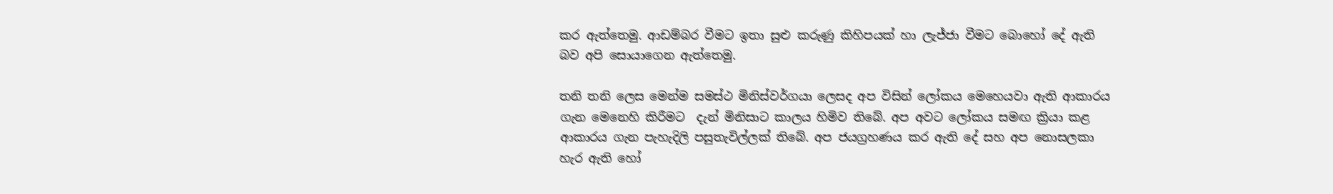කර ඇත්තෙමු. ආඩම්බර වීමට ඉතා සුළු කරුණු කිහිපයක් හා ලැජ්ජා වීමට බොහෝ දේ ඇති බව අපි සොයාගෙන ඇත්තෙමු.

තනි තනි ලෙස මෙන්ම සමස්ථ මිනිස්වර්ගයා ලෙසද අප විසින් ලෝකය මෙහෙයවා ඇති ආකාරය ගැන මෙනෙහි කිරීමට  දැන් මිනිසාට කාලය හිමිව තිබේ. අප අවට ලෝකය සමඟ ක්‍රියා කළ ආකාරය ගැන පැහැදිලි පසුතැවිල්ලක් තිබේ. අප ජයග්‍රහණය කර ඇති දේ සහ අප නොසලකා හැර ඇති හෝ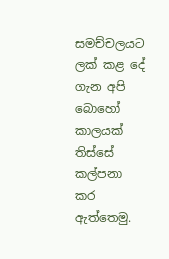සමච්චලයට ලක් කළ දේ ගැන අපි බොහෝ කාලයක් තිස්සේ කල්පනා කර ඇත්තෙමු.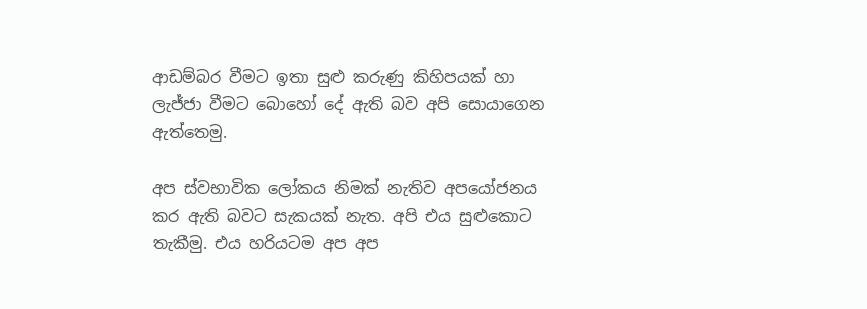ආඩම්බර වීමට ඉතා සුළු කරුණු කිහිපයක් හා ලැජ්ජා වීමට බොහෝ දේ ඇති බව අපි සොයාගෙන ඇත්තෙමු.

අප ස්වභාවික ලෝකය නිමක් නැතිව අපයෝජනය කර ඇති බවට සැකයක් නැත. අපි එය සුළුකොට තැකීමු. එය හරියටම අප අප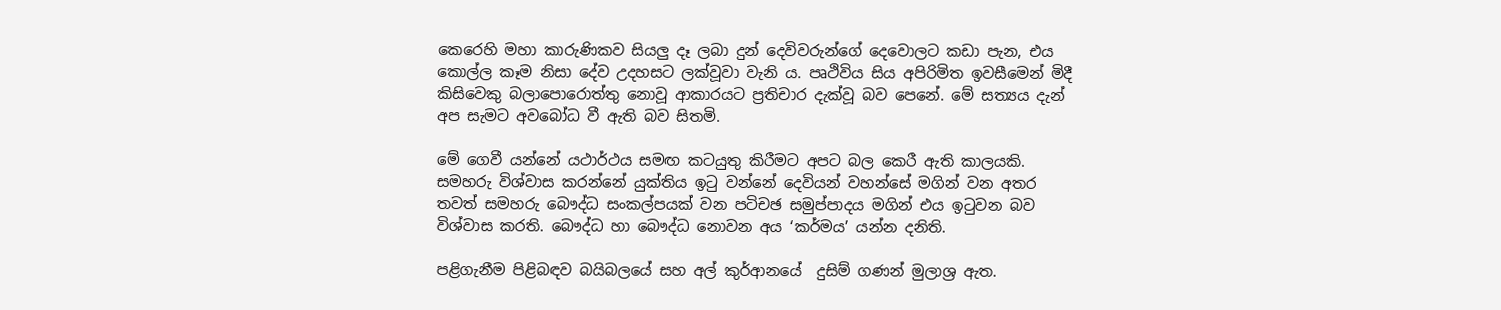කෙරෙහි මහා කාරුණිකව සියලු දෑ ලබා දුන් දෙවිවරුන්ගේ දෙවොලට කඩා පැන, එය කොල්ල කෑම නිසා දේව උදහසට ලක්වූවා වැනි ය. පෘථිවිය සිය අපිරිමිත ඉවසීමෙන් මිදී කිසිවෙකු බලාපොරොත්තු නොවූ ආකාරයට ප්‍රතිචාර දැක්වූ බව පෙනේ. මේ සත්‍යය දැන් අප සැමට අවබෝධ වී ඇති බව සිතමි.

මේ ගෙවී යන්නේ යථාර්ථය සමඟ කටයුතු කිරීමට අපට බල කෙරී ඇති කාලයකි. සමහරු විශ්වාස කරන්නේ යුක්තිය ඉටු වන්නේ දෙවියන් වහන්සේ මගින් වන අතර තවත් සමහරු බෞද්ධ සංකල්පයක් වන පටිචඡ සමුප්පාදය මගින් එය ඉටුවන බව විශ්වාස කරති. බෞද්ධ හා බෞද්ධ නොවන අය ‘කර්මය’ යන්න දනිති.

පළිගැනීම පිළිබඳව බයිබලයේ සහ අල් කුර්ආනයේ  දුසිම් ගණන් මුලාශ්‍ර ඇත.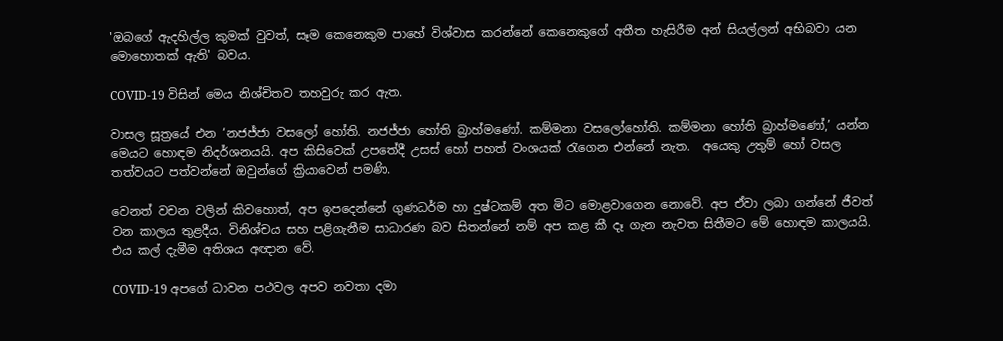'ඔබගේ ඇදහිල්ල කුමක් වුවත්, සෑම කෙනෙකුම පාහේ විශ්වාස කරන්නේ කෙනෙකුගේ අතීත හැසිරීම අන් සියල්ලන් අභිබවා යන මොහොතක් ඇති' බවය.

COVID-19 විසින් මෙය නිශ්චිතව තහවුරු කර ඇත.

වාසල සූත්‍රයේ එන ‘නජජ්ජා වසලෝ හෝති. නජජ්ජා හෝති බ්‍රාහ්මණෝ. කම්මනා වසලෝහෝති. කම්මනා හෝති බ්‍රාහ්මණෝ,’ යන්න මෙයට හොඳම නිදර්ශනයයි. අප කිසිවෙක් උපතේදී උසස් හෝ පහත් වංශයක් රැගෙන එන්නේ නැත.  අයෙකු උතුම් හෝ වසල තත්වයට පත්වන්නේ ඔවුන්ගේ ක්‍රියාවෙන් පමණි.

වෙනත් වචන වලින් කිවහොත්, අප ඉපදෙන්නේ ගුණධර්ම හා දුෂ්ටකම් අත මිට මොළවාගෙන නොවේ. අප ඒවා ලබා ගන්නේ ජීවත් වන කාලය තුළදීය. විනිශ්චය සහ පළිගැනීම සාධාරණ බව සිතන්නේ නම් අප කළ කී දෑ ගැන නැවත සිතීමට මේ හොඳම කාලයයි. එය කල් දැමීම අතිශය අඥාන වේ.

COVID-19 අපගේ ධාවන පථවල අපව නවතා දමා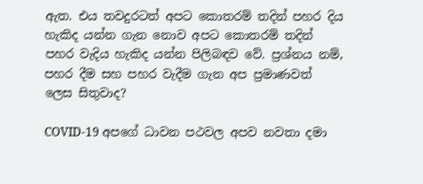ඇත. එය තවදුරටත් අපට කොතරම් තදින් පහර දිය හැකිද යන්න ගැන නොව අපට කොතරම් තදින් පහර වැදිය හැකිද යන්න පිලිබඳව වේ. ප්‍රශ්නය නම්, පහර දීම සහ පහර වැදීම ගැන අප ප්‍රමාණවත් ලෙස සිතුවාද?

COVID-19 අපගේ ධාවන පථවල අපව නවතා දමා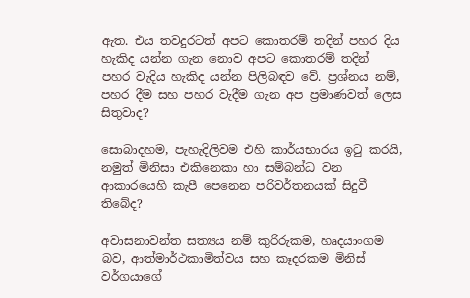ඇත. එය තවදුරටත් අපට කොතරම් තදින් පහර දිය හැකිද යන්න ගැන නොව අපට කොතරම් තදින් පහර වැදිය හැකිද යන්න පිලිබඳව වේ. ප්‍රශ්නය නම්, පහර දීම සහ පහර වැදීම ගැන අප ප්‍රමාණවත් ලෙස සිතුවාද?

සොබාදහම, පැහැදිලිවම එහි කාර්යභාරය ඉටු කරයි, නමුත් මිනිසා එකිනෙකා හා සම්බන්ධ වන ආකාරයෙහි කැපී පෙනෙන පරිවර්තනයක් සිදුවී තිබේද?

අවාසනාවන්ත සත්‍යය නම් කුරිරුකම, හෘදයාංගම බව, ආත්මාර්ථකාමිත්වය සහ කෑදරකම මිනිස් වර්ගයාගේ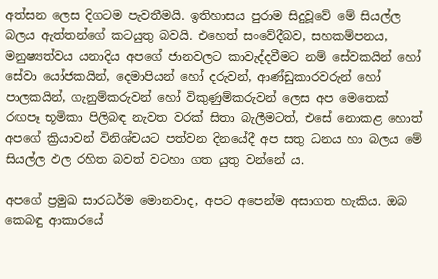අත්සන ලෙස දිගටම පැවතීමයි. ඉතිහාසය පුරාම සිදුවූවේ මේ සියල්ල බලය ඇත්තන්ගේ කටයුතු බවයි. එහෙත් සංවේදීබව, සහකම්පනය, මනුෂ්‍යත්වය යනාදිය අපගේ ජානවලට කාවැද්දවීමට නම් සේවකයින් හෝ සේවා යෝජකයින්, දෙමාපියන් හෝ දරුවන්, ආණ්ඩුකාරවරුන් හෝ පාලකයින්, ගැනුම්කරුවන් හෝ විකුණුම්කරුවන් ලෙස අප මෙතෙක් රඟපෑ භූමිකා පිලිබඳ නැවත වරක් සිතා බැලීමටත්, එසේ නොකළ හොත් අපගේ ක්‍රියාවන් විනිශ්චයට පත්වන දිනයේදී අප සතු ධනය හා බලය මේ සියල්ල ඵල රහිත බවත් වටහා ගත යුතු වන්නේ ය.

අපගේ ප්‍රමුඛ සාරධර්ම මොනවාද, අපට අපෙන්ම අසාගත හැකිය. ඔබ කෙබඳු ආකාරයේ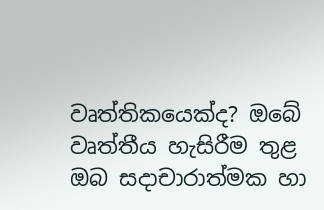වෘත්තිකයෙක්ද? ඔබේ වෘත්තීය හැසිරීම තුළ ඔබ සදාචාරාත්මක හා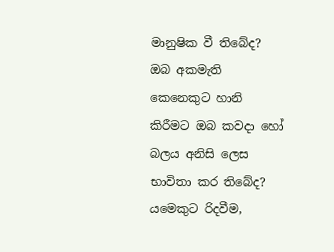මානුෂික වී තිබේද? ඔබ අකමැති කෙනෙකුට හානි කිරීමට ඔබ කවදා හෝ බලය අනිසි ලෙස භාවිතා කර තිබේද? යමෙකුට රිදවීම,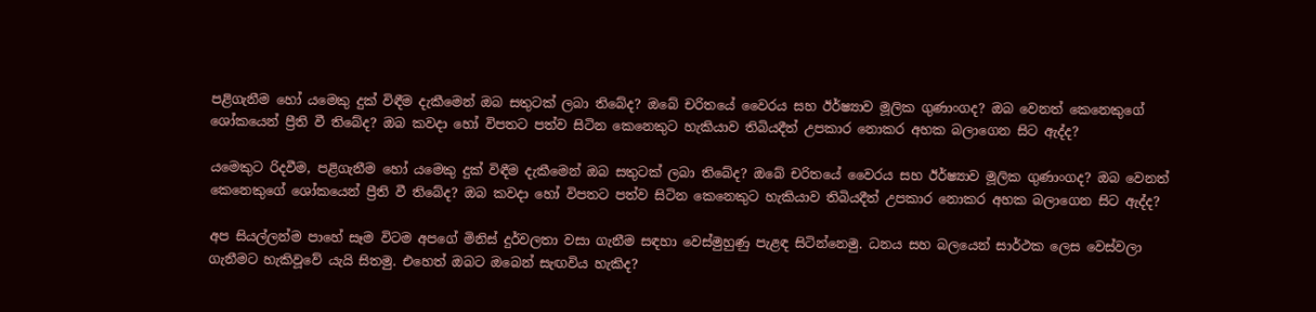පළිගැනීම හෝ යමෙකු දුක් විඳීම දැකීමෙන් ඔබ සතුටක් ලබා තිබේද? ඔබේ චරිතයේ වෛරය සහ ඊර්ෂ්‍යාව මූලික ගුණාංගද? ඔබ වෙනත් කෙනෙකුගේ ශෝකයෙන් ප්‍රීති වී තිබේද? ඔබ කවදා හෝ විපතට පත්ව සිටින කෙනෙකුට හැකියාව තිබියදීත් උපකාර නොකර අහක බලාගෙන සිට ඇද්ද?

යමෙකුට රිදවීම, පළිගැනීම හෝ යමෙකු දුක් විඳීම දැකීමෙන් ඔබ සතුටක් ලබා තිබේද? ඔබේ චරිතයේ වෛරය සහ ඊර්ෂ්‍යාව මූලික ගුණාංගද? ඔබ වෙනත් කෙනෙකුගේ ශෝකයෙන් ප්‍රීති වී තිබේද? ඔබ කවදා හෝ විපතට පත්ව සිටින කෙනෙකුට හැකියාව තිබියදීත් උපකාර නොකර අහක බලාගෙන සිට ඇද්ද?

අප සියල්ලන්ම පාහේ සෑම විටම අපගේ මිනිස් දුර්වලතා වසා ගැනීම සඳහා වෙස්මුහුණු පැළඳ සිටින්නෙමු. ධනය සහ බලයෙන් සාර්ථක ලෙස වෙස්වලා ගැනීමට හැකිවූවේ යැයි සිතමු. එහෙත් ඔබට ඔබෙන් සැඟවිය හැකිද?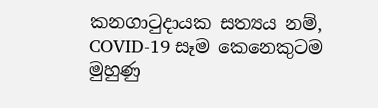කනගාටුදායක සත්‍යය නම්, COVID-19 සෑම කෙනෙකුටම මුහුණු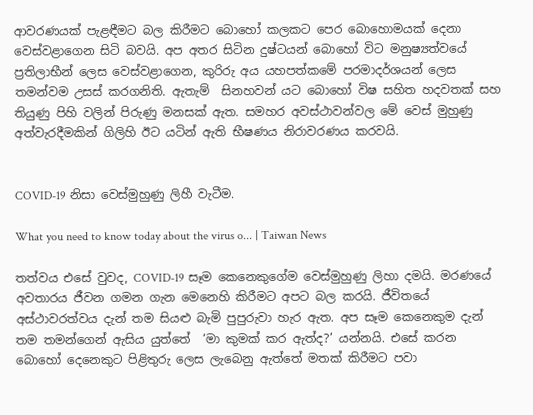ආවරණයක් පැළඳීමට බල කිරීමට බොහෝ කලකට පෙර බොහොමයක් දෙනා වෙස්වළාගෙන සිටි බවයි. අප අතර සිටින දුෂ්ටයන් බොහෝ විට මනුෂ්‍යත්වයේ ප්‍රතිලාභීන් ලෙස වෙස්වළාගෙන, කුරිරු අය යහපත්කමේ පරමාදර්ශයන් ලෙස තමන්වම උසස් කරගනිති. ඇතැම්  සිනහවන් යට බොහෝ විෂ සහිත හදවතක් සහ තියුණු පිහි වලින් පිරුණු මනසක් ඇත. සමහර අවස්ථාවන්වල මේ වෙස් මුහුණු අත්වැරදීමකින් ගිලිහි ඊට යටින් ඇති භීෂණය නිරාවරණය කරවයි.


COVID-19 නිසා වෙස්මුහුණු ලිහී වැටීම.

What you need to know today about the virus o... | Taiwan News

තත්වය එසේ වුවද, COVID-19 සෑම කෙනෙකුගේම වෙස්මුහුණු ලිහා දමයි. මරණයේ අවතාරය ජීවන ගමන ගැන මෙනෙහි කිරීමට අපට බල කරයි. ජීවිතයේ අස්ථාවරත්වය දැන් තම සියළු බැමි පුපුරුවා හැර ඇත. අප සෑම කෙනෙකුම දැන් තම තමන්ගෙන් ඇසිය යුත්තේ  ‘මා කුමක් කර ඇත්ද?’ යන්නයි. එසේ කරන බොහෝ දෙනෙකුට පිළිතුරු ලෙස ලැබෙනු ඇත්තේ මතක් කිරීමට පවා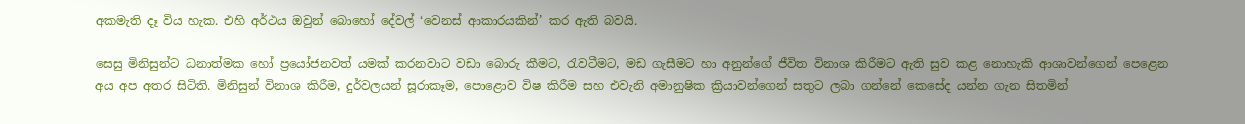අකමැති දෑ විය හැක. එහි අර්ථය ඔවුන් බොහෝ දේවල් ‘වෙනස් ආකාරයකින්’ කර ඇති බවයි.

සෙසු මිනිසුන්ට ධනාත්මක හෝ ප්‍රයෝජනවත් යමක් කරනවාට වඩා බොරු කීමට, රැවටීමට, මඩ ගැසීමට හා අනුන්ගේ ජීවිත විනාශ කිරීමට ඇති සුව කළ නොහැකි ආශාවන්ගෙන් පෙළෙන අය අප අතර සිටිති. මිනිසුන් විනාශ කිරීම, දුර්වලයන් සූරාකෑම, පොළොව විෂ කිරීම සහ එවැනි අමානුෂික ක්‍රියාවන්ගෙන් සතුට ලබා ගන්නේ කෙසේද යන්න ගැන සිතමින්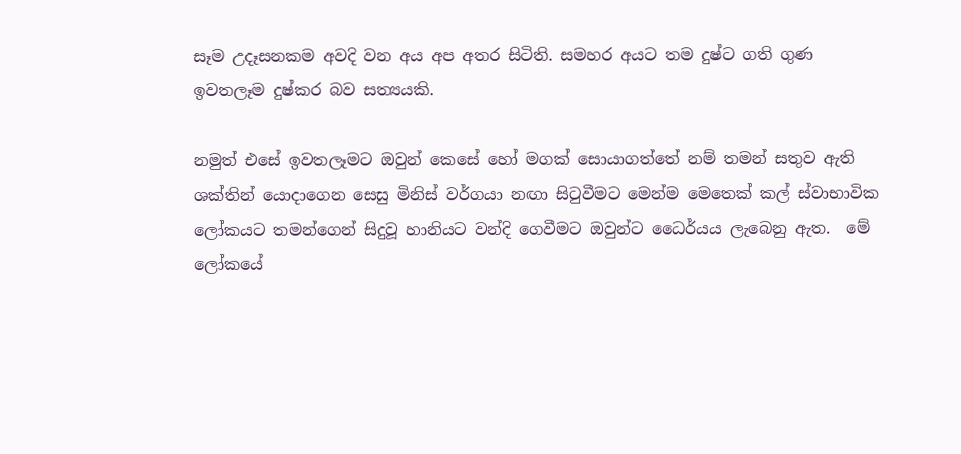සෑම උදෑසනකම අවදි වන අය අප අතර සිටිති. සමහර අයට තම දුෂ්ට ගති ගුණ ඉවතලෑම දුෂ්කර බව සත්‍යයකි.

නමුත් එසේ ඉවතලෑමට ඔවුන් කෙසේ හෝ මගක් සොයාගත්තේ නම් තමන් සතුව ඇති ශක්තින් යොදාගෙන සෙසු මිනිස් වර්ගයා නඟා සිටුවීමට මෙන්ම මෙතෙක් කල් ස්වාභාවික ලෝකයට තමන්ගෙන් සිදුවූ හානියට වන්දි ගෙවීමට ඔවුන්ට ධෛර්යය ලැබෙනු ඇත.  මේ ලෝකයේ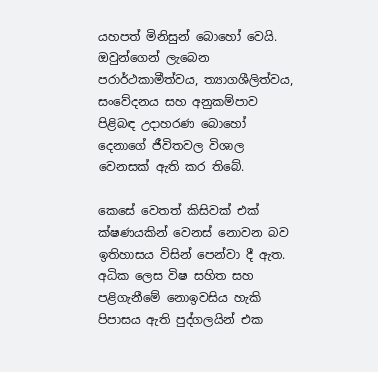යහපත් මිනිසුන් බොහෝ වෙයි. ඔවුන්ගෙන් ලැබෙන පරාර්ථකාමීත්වය, ත්‍යාගශීලිත්වය, සංවේදනය සහ අනුකම්පාව පිළිබඳ උදාහරණ බොහෝ දෙනාගේ ජීවිතවල විශාල වෙනසක් ඇති කර තිබේ.

කෙසේ වෙතත් කිසිවක් එක් ක්ෂණයකින් වෙනස් නොවන බව ඉතිහාසය විසින් පෙන්වා දී ඇත. අධික ලෙස විෂ සහිත සහ පළිගැනීමේ නොඉවසිය හැකි පිපාසය ඇති පුද්ගලයින් එක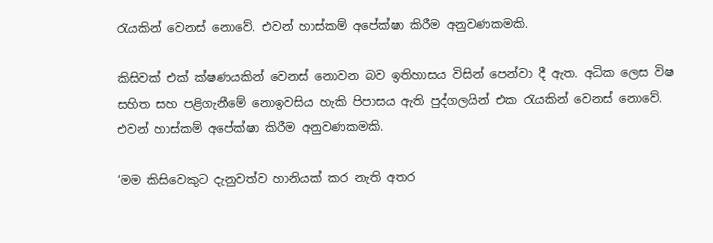රැයකින් වෙනස් නොවේ. එවන් හාස්කම් අපේක්ෂා කිරීම අනුවණකමකි.

කිසිවක් එක් ක්ෂණයකින් වෙනස් නොවන බව ඉතිහාසය විසින් පෙන්වා දී ඇත. අධික ලෙස විෂ සහිත සහ පළිගැනීමේ නොඉවසිය හැකි පිපාසය ඇති පුද්ගලයින් එක රැයකින් වෙනස් නොවේ. එවන් හාස්කම් අපේක්ෂා කිරීම අනුවණකමකි.

‘මම කිසිවෙකුට දැනුවත්ව හානියක් කර නැති අතර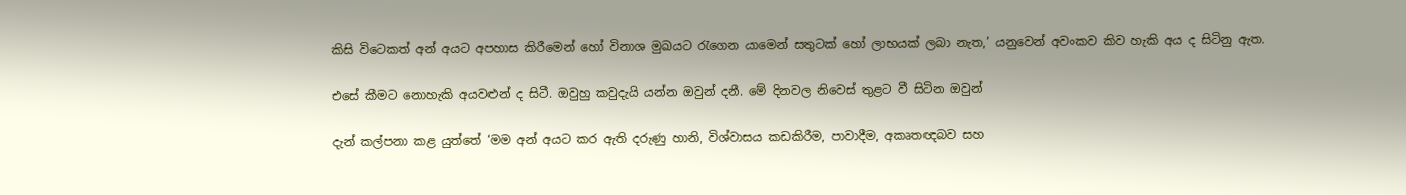කිසි විටෙකත් අන් අයට අපහාස කිරීමෙන් හෝ විනාශ මුඛයට රැගෙන යාමෙන් සතුටක් හෝ ලාභයක් ලබා නැත,’ යනුවෙන් අවංකව කිව හැකි අය ද සිටිනු ඇත.

එසේ කීමට නොහැකි අයවළුන් ද සිටී. ඔවුහු කවුදැයි යන්න ඔවුන් දනී. මේ දිනවල නිවෙස් තුළට වී සිටින ඔවුන්

දැන් කල්පනා කළ යුත්තේ ‘මම අන් අයට කර ඇති දරුණු හානි, විශ්වාසය කඩකිරීම, පාවාදීම, අකෘතඥබව සහ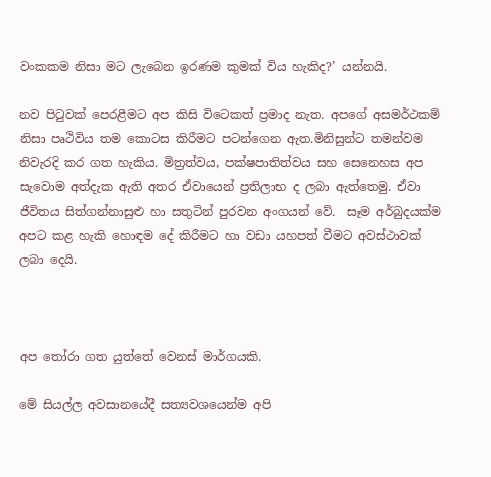වංකකම නිසා මට ලැබෙන ඉරණම කුමක් විය හැකිද?’ යන්නයි.

නව පිටුවක් පෙරළීමට අප කිසි විටෙකත් ප්‍රමාද නැත. අපගේ අසමර්ථකම්  නිසා පෘථිවිය තම කොටස කිරීමට පටන්ගෙන ඇත.මිනිසුන්ට තමන්වම නිවැරදි කර ගත හැකිය. මිත්‍රත්වය, පක්ෂපාතිත්වය සහ සෙනෙහස අප සැවොම අත්දැක ඇති අතර ඒවායෙන් ප්‍රතිලාභ ද ලබා ඇත්තෙමු. ඒවා ජීවිතය සිත්ගන්නාසුළු හා සතුටින් පුරවන අංගයන් වේ.  සෑම අර්බුදයක්ම අපට කළ හැකි හොඳම දේ කිරීමට හා වඩා යහපත් වීමට අවස්ථාවක් ලබා දෙයි.



අප තෝරා ගත යුත්තේ වෙනස් මාර්ගයකි.

මේ සියල්ල අවසානයේදී සත්‍යවශයෙන්ම අපි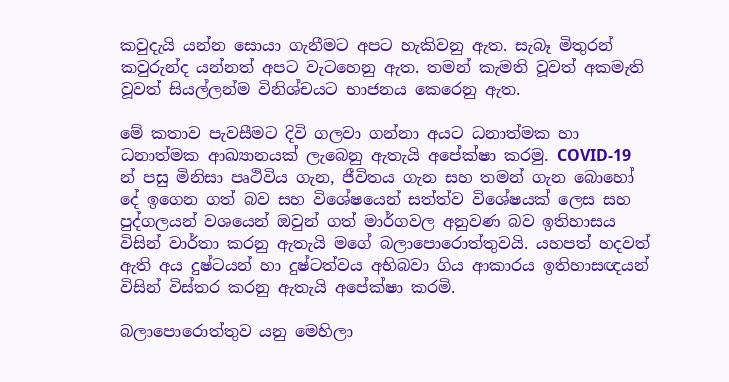කවුදැයි යන්න සොයා ගැනීමට අපට හැකිවනු ඇත. සැබෑ මිතුරන් කවුරුන්ද යන්නත් අපට වැටහෙනු ඇත. තමන් කැමති වූවත් අකමැති වූවත් සියල්ලන්ම විනිශ්චයට භාජනය කෙරෙනු ඇත.

මේ කතාව පැවසීමට දිවි ගලවා ගන්නා අයට ධනාත්මක හා ධනාත්මක ආඛ්‍යානයක් ලැබෙනු ඇතැයි අපේක්ෂා කරමු. COVID-19 න් පසු මිනිසා පෘථිවිය ගැන, ජීවිතය ගැන සහ තමන් ගැන බොහෝ දේ ඉගෙන ගත් බව සහ විශේෂයෙන් සත්ත්ව විශේෂයක් ලෙස සහ පුද්ගලයන් වශයෙන් ඔවුන් ගත් මාර්ගවල අනුවණ බව ඉතිහාසය විසින් වාර්තා කරනු ඇතැයි මගේ බලාපොරොත්තුවයි. යහපත් හදවත් ඇති අය දුෂ්ටයන් හා දුෂ්ටත්වය අභිබවා ගිය ආකාරය ඉතිහාසඥයන් විසින් විස්තර කරනු ඇතැයි අපේක්ෂා කරමි.

බලාපොරොත්තුව යනු මෙහිලා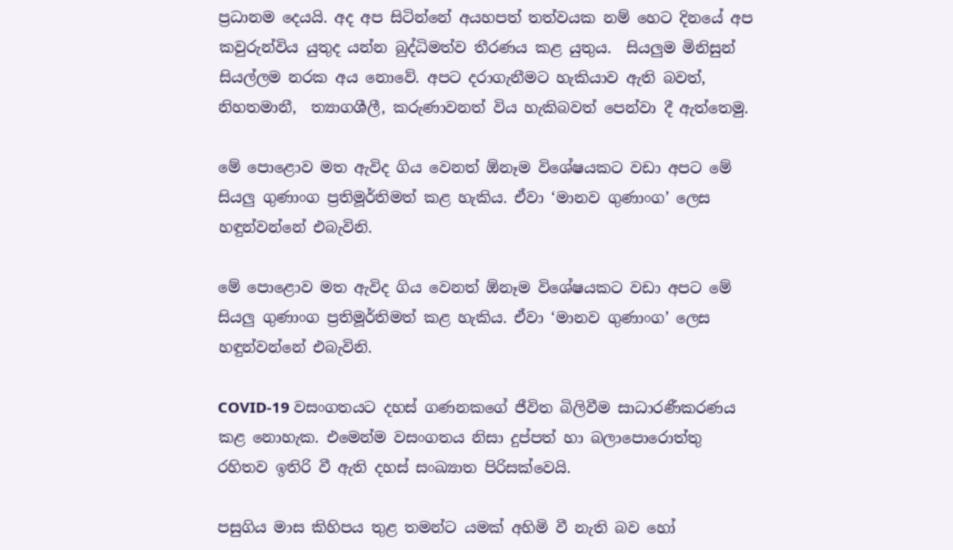ප්‍රධානම දෙයයි. අද අප සිටින්නේ අයහපත් තත්වයක නම් හෙට දිනයේ අප කවුරුන්විය යුතුද යන්න බුද්ධිමත්ව තීරණය කළ යුතුය.  සියලුම මිනිසුන් සියල්ලම නරක අය නොවේ. අපට දරාගැනීමට හැකියාව ඇති බවත්,  නිහතමානී,  ත්‍යාගශීලී, කරුණාවනත් විය හැකිබවත් පෙන්වා දී ඇත්තෙමු.

මේ පොළොව මත ඇවිද ගිය වෙනත් ඕනෑම විශේෂයකට වඩා අපට මේ සියලු ගුණාංග ප්‍රතිමූර්තිමත් කළ හැකිය. ඒවා ‘මානව ගුණාංග’ ලෙස හඳුන්වන්නේ එබැවිනි.

මේ පොළොව මත ඇවිද ගිය වෙනත් ඕනෑම විශේෂයකට වඩා අපට මේ සියලු ගුණාංග ප්‍රතිමූර්තිමත් කළ හැකිය. ඒවා ‘මානව ගුණාංග’ ලෙස හඳුන්වන්නේ එබැවිනි.

COVID-19 වසංගතයට දහස් ගණනකගේ ජීවිත බිලිවීම සාධාරණීකරණය කළ නොහැක. එමෙන්ම වසංගතය නිසා දුප්පත් හා බලාපොරොත්තු රහිතව ඉතිරි වී ඇති දහස් සංඛ්‍යාත පිරිසක්වෙයි.

පසුගිය මාස කිහිපය තුළ තමන්ට යමක් අහිමි වී නැති බව හෝ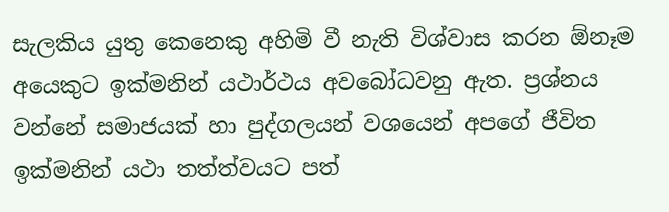සැලකිය යුතු කෙනෙකු අහිමි වී නැති විශ්වාස කරන ඕනෑම අයෙකුට ඉක්මනින් යථාර්ථය අවබෝධවනු ඇත. ප්‍රශ්නය වන්නේ සමාජයක් හා පුද්ගලයන් වශයෙන් අපගේ ජීවිත ඉක්මනින් යථා තත්ත්වයට පත්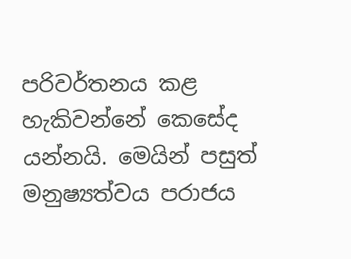පරිවර්තනය කළ හැකිවන්නේ කෙසේද යන්නයි. මෙයින් පසුත් මනුෂ්‍යත්වය පරාජය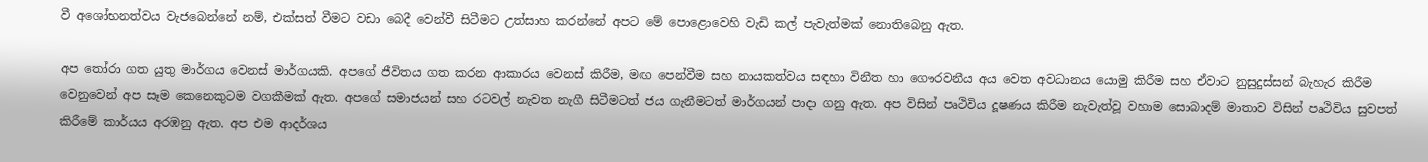වී අශෝභනත්වය වැජබෙන්නේ නම්, එක්සත් වීමට වඩා බෙදී වෙන්වී සිටීමට උත්සාහ කරන්නේ අපට මේ පොළොවෙහි වැඩි කල් පැවැත්මක් නොතිබෙනු ඇත.

අප තෝරා ගත යුතු මාර්ගය වෙනස් මාර්ගයකි. අපගේ ජීවිතය ගත කරන ආකාරය වෙනස් කිරීම, මඟ පෙන්වීම සහ නායකත්වය සඳහා විනීත හා ගෞරවනීය අය වෙත අවධානය යොමු කිරීම සහ ඒවාට නුසුදුස්සන් බැහැර කිරීම වෙනුවෙන් අප සෑම කෙනෙකුටම වගකීමක් ඇත. අපගේ සමාජයන් සහ රටවල් නැවත නැගී සිටීමටත් ජය ගැනීමටත් මාර්ගයන් පාදා ගනු ඇත. අප විසින් පෘථිවිය දූෂණය කිරීම නැවැත්වූ වහාම සොබාදම් මාතාව විසින් පෘථිවිය සුවපත් කිරීමේ කාර්යය අරඹනු ඇත. අප එම ආදර්ශය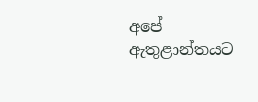අපේ ඇතුළාන්තයට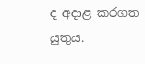ද අදාළ කරගත යුතුය.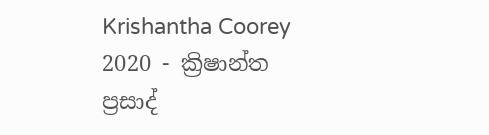Krishantha Coorey 2020 - ක්‍රිෂාන්ත ප්‍රසාද්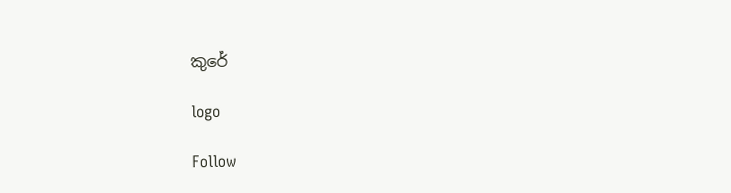කුරේ

logo

Follow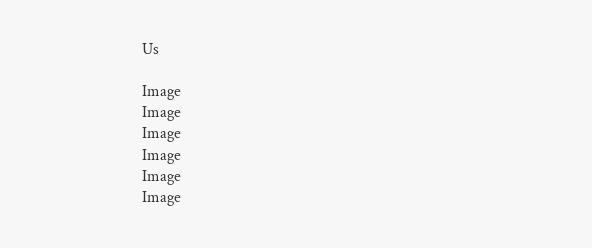Us

Image
Image
Image
Image
Image
Image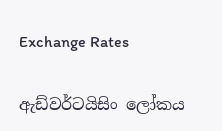Exchange Rates

ඇඩ්වර්ටයිසිං ලෝකය